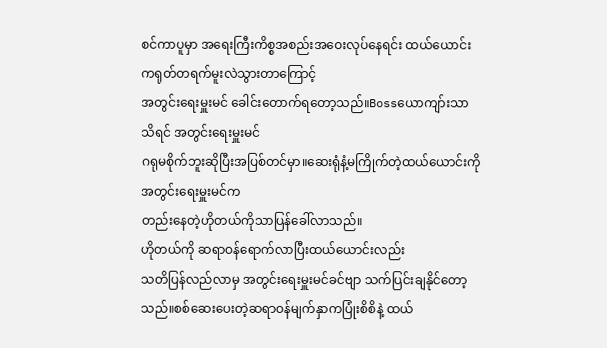စင်ကာပူမှာ အရေးကြီးကိစ္စအစည်းအဝေးလုပ်နေရင်း ထယ်ယောင်းကရုတ်တရက်မူးလဲသွားတာကြောင့်
အတွင်းရေးမှူးမင် ခေါင်းတောက်ရတော့သည်။Bossယောကျာ်းသာသိရင် အတွင်းရေးမှူးမင်
ဂရုမစိုက်ဘူးဆိုပြီးအပြစ်တင်မှာ။ဆေးရုံနံ့မကြိုက်တဲ့ထယ်ယောင်းကိုအတွင်းရေးမှူးမင်က
တည်းနေတဲ့ဟိုတယ်ကိုသာပြန်ခေါ်လာသည်။
ဟိုတယ်ကို ဆရာဝန်ရောက်လာပြီးထယ်ယောင်းလည်း
သတိပြန်လည်လာမှ အတွင်းရေးမှူးမင်ခင်ဗျာ သက်ပြင်းချနိုင်တော့သည်။စစ်ဆေးပေးတဲ့ဆရာဝန်မျက်နှာကပြုံးစိစိနဲ့ ထယ်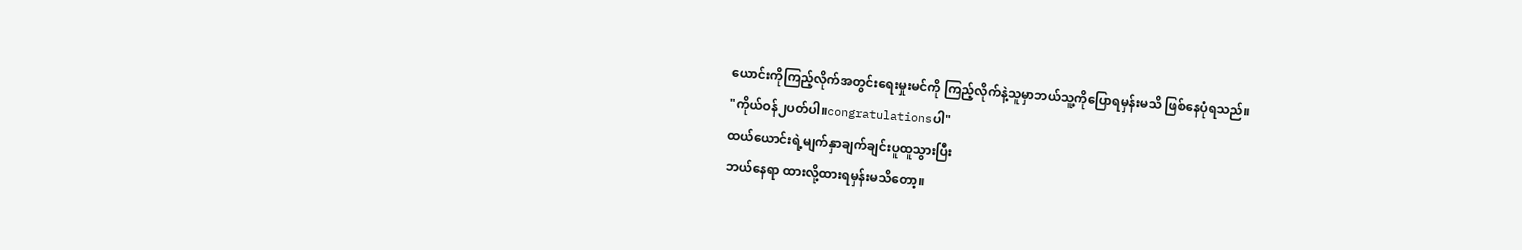ယောင်းကိုကြည့်လိုက်အတွင်းရေးမှုးမင်ကို ကြည့်လိုက်နဲ့သူမှာဘယ်သူ့ကိုပြောရမှန်းမသိ ဖြစ်နေပုံရသည်။
"ကိုယ်ဝန်၂ပတ်ပါ။congratulationsပါ"
ထယ်ယောင်းရဲ့မျက်နှာချက်ချင်းပူထူသွားပြီး
ဘယ်နေရာ ထားလို့ထားရမှန်းမသိတော့။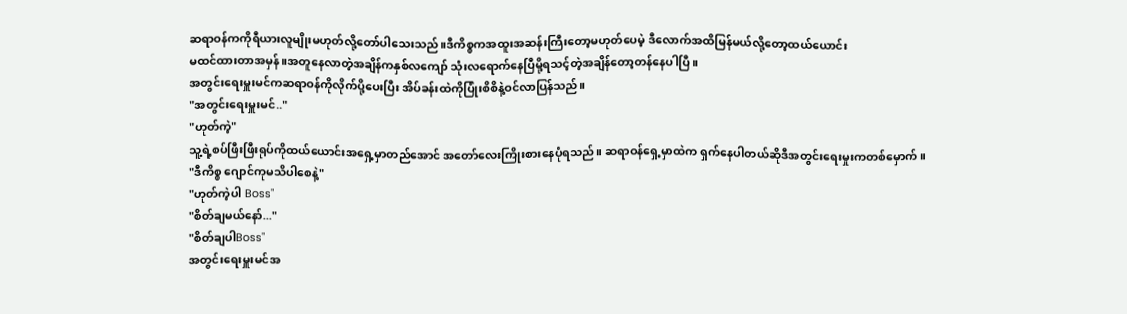ဆရာဝန်ကကိုရီယားလူမျိုးမဟုတ်လို့တော်ပါသေးသည်။ဒီကိစ္စကအထူးအဆန်းကြီးတော့မဟုတ်ပေမဲ့ ဒီလောက်အထိမြန်မယ်လို့တော့ထယ်ယောင်း
မထင်ထားတာအမှန်။အတူနေလာတဲ့အချိန်ကနှစ်လကျော် သုံးလရောက်နေပြီမို့ရသင့်တဲ့အချိန်တော့တန်နေပါပြီ။
အတွင်းရေးမှူးမင်ကဆရာဝန်ကိုလိုက်ပို့ပေးပြီး အိပ်ခန်းထဲကိုပြုံးစိစိနဲ့ဝင်လာပြန်သည်။
"အတွင်းရေးမှူးမင်.."
"ဟုတ်ကဲ့"
သူ့ရဲ့စပ်ဖြီးဖြီးရုပ်ကိုထယ်ယောင်းအရှေ့မှာတည်အောင် အတော်လေးကြိုးစားနေပုံရသည်။ ဆရာဝန်ရှေ့မှာထဲက ရှက်နေပါတယ်ဆိုဒီအတွင်းရေးမှုးကတစ်မှောက်။
"ဒီကိစ္စ ဂျောင်ကုမသိပါစေနဲ့"
"ဟုတ်ကဲ့ပါ Boss"
"စိတ်ချမယ်နော်..."
"စိတ်ချပါBoss"
အတွင်းရေးမှူးမင်အ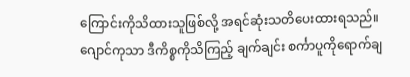ကြောင်းကိုသိထားသူဖြစ်လို့ အရင်ဆုံးသတိပေးထားရသည်။ဂျောင်ကုသာ ဒီကိစ္စကိုသိကြည့် ချက်ချင်း စင်္ကာပူကိုရောက်ချ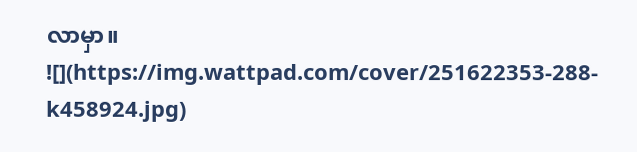လာမှာ။
![](https://img.wattpad.com/cover/251622353-288-k458924.jpg)